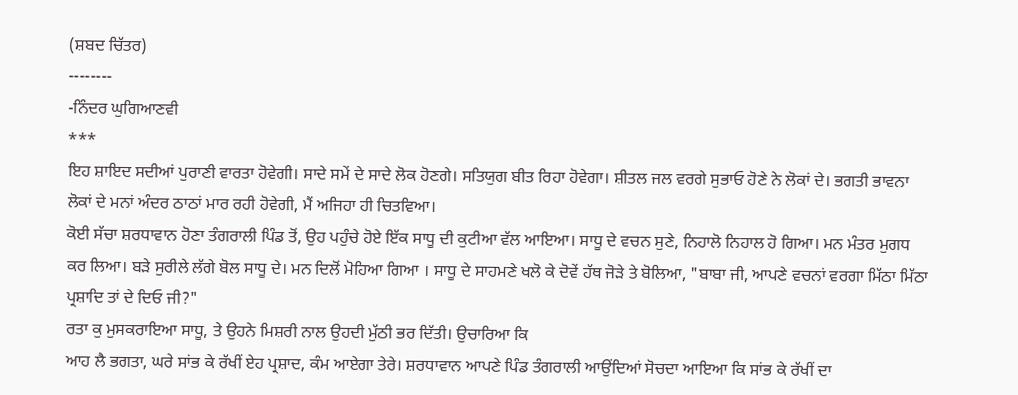(ਸ਼ਬਦ ਚਿੱਤਰ)
‐---‐---
-ਨਿੰਦਰ ਘੁਗਿਆਣਵੀ
***
ਇਹ ਸ਼ਾਇਦ ਸਦੀਆਂ ਪੁਰਾਣੀ ਵਾਰਤਾ ਹੋਵੇਗੀ। ਸਾਦੇ ਸਮੇਂ ਦੇ ਸਾਦੇ ਲੋਕ ਹੋਣਗੇ। ਸਤਿਯੁਗ ਬੀਤ ਰਿਹਾ ਹੋਵੇਗਾ। ਸ਼ੀਤਲ ਜਲ ਵਰਗੇ ਸੁਭਾਓ ਹੋਣੇ ਨੇ ਲੋਕਾਂ ਦੇ। ਭਗਤੀ ਭਾਵਨਾ ਲੋਕਾਂ ਦੇ ਮਨਾਂ ਅੰਦਰ ਠਾਠਾਂ ਮਾਰ ਰਹੀ ਹੋਵੇਗੀ, ਮੈਂ ਅਜਿਹਾ ਹੀ ਚਿਤਵਿਆ।
ਕੋਈ ਸੱਚਾ ਸ਼ਰਧਾਵਾਨ ਹੋਣਾ ਤੰਗਰਾਲੀ ਪਿੰਡ ਤੋਂ, ਉਹ ਪਹੁੰਚੇ ਹੋਏ ਇੱਕ ਸਾਧੂ ਦੀ ਕੁਟੀਆ ਵੱਲ ਆਇਆ। ਸਾਧੂ ਦੇ ਵਚਨ ਸੁਣੇ, ਨਿਹਾਲੋ ਨਿਹਾਲ ਹੋ ਗਿਆ। ਮਨ ਮੰਤਰ ਮੁਗਧ ਕਰ ਲਿਆ। ਬੜੇ ਸੁਰੀਲੇ ਲੱਗੇ ਬੋਲ ਸਾਧੂ ਦੇ। ਮਨ ਦਿਲੋਂ ਮੋਹਿਆ ਗਿਆ । ਸਾਧੂ ਦੇ ਸਾਹਮਣੇ ਖਲੋ ਕੇ ਦੋਵੇਂ ਹੱਥ ਜੋੜੇ ਤੇ ਬੋਲਿਆ, "ਬਾਬਾ ਜੀ, ਆਪਣੇ ਵਚਨਾਂ ਵਰਗਾ ਮਿੱਠਾ ਮਿੱਠਾ ਪ੍ਰਸ਼ਾਦਿ ਤਾਂ ਦੇ ਦਿਓ ਜੀ?"
ਰਤਾ ਕੁ ਮੁਸਕਰਾਇਆ ਸਾਧੂ, ਤੇ ਉਹਨੇ ਮਿਸ਼ਰੀ ਨਾਲ ਉਹਦੀ ਮੁੱਠੀ ਭਰ ਦਿੱਤੀ। ਉਚਾਰਿਆ ਕਿ
ਆਹ ਲੈ ਭਗਤਾ, ਘਰੇ ਸਾਂਭ ਕੇ ਰੱਖੀਂ ਏਹ ਪ੍ਰਸ਼ਾਦ, ਕੰਮ ਆਏਗਾ ਤੇਰੇ। ਸ਼ਰਧਾਵਾਨ ਆਪਣੇ ਪਿੰਡ ਤੰਗਰਾਲੀ ਆਉਂਦਿਆਂ ਸੋਚਦਾ ਆਇਆ ਕਿ ਸਾਂਭ ਕੇ ਰੱਖੀਂ ਦਾ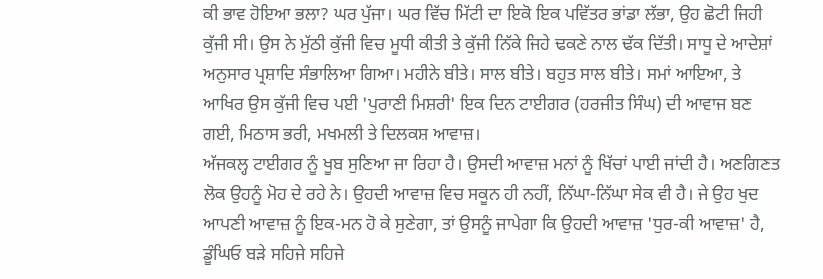ਕੀ ਭਾਵ ਹੋਇਆ ਭਲਾ? ਘਰ ਪੁੱਜਾ। ਘਰ ਵਿੱਚ ਮਿੱਟੀ ਦਾ ਇਕੋ ਇਕ ਪਵਿੱਤਰ ਭਾਂਡਾ ਲੱਭਾ, ਉਹ ਛੋਟੀ ਜਿਹੀ ਕੁੱਜੀ ਸੀ। ਉਸ ਨੇ ਮੁੱਠੀ ਕੁੱਜੀ ਵਿਚ ਮੂਧੀ ਕੀਤੀ ਤੇ ਕੁੱਜੀ ਨਿੱਕੇ ਜਿਹੇ ਢਕਣੇ ਨਾਲ ਢੱਕ ਦਿੱਤੀ। ਸਾਧੂ ਦੇ ਆਦੇਸ਼ਾਂ ਅਨੁਸਾਰ ਪ੍ਰਸ਼ਾਦਿ ਸੰਭਾਲਿਆ ਗਿਆ। ਮਹੀਨੇ ਬੀਤੇ। ਸਾਲ ਬੀਤੇ। ਬਹੁਤ ਸਾਲ ਬੀਤੇ। ਸਮਾਂ ਆਇਆ, ਤੇ ਆਖਿਰ ਉਸ ਕੁੱਜੀ ਵਿਚ ਪਈ 'ਪੁਰਾਣੀ ਮਿਸ਼ਰੀ' ਇਕ ਦਿਨ ਟਾਈਗਰ (ਹਰਜੀਤ ਸਿੰਘ) ਦੀ ਆਵਾਜ ਬਣ ਗਈ, ਮਿਠਾਸ ਭਰੀ, ਮਖਮਲੀ ਤੇ ਦਿਲਕਸ਼ ਆਵਾਜ਼।
ਅੱਜਕਲ੍ਹ ਟਾਈਗਰ ਨੂੰ ਖੂਬ ਸੁਣਿਆ ਜਾ ਰਿਹਾ ਹੈ। ਉਸਦੀ ਆਵਾਜ਼ ਮਨਾਂ ਨੂੰ ਖਿੱਚਾਂ ਪਾਈ ਜਾਂਦੀ ਹੈ। ਅਣਗਿਣਤ ਲੋਕ ਉਹਨੂੰ ਮੋਹ ਦੇ ਰਹੇ ਨੇ। ਉਹਦੀ ਆਵਾਜ਼ ਵਿਚ ਸਕੂਨ ਹੀ ਨਹੀਂ, ਨਿੱਘਾ-ਨਿੱਘਾ ਸੇਕ ਵੀ ਹੈ। ਜੇ ਉਹ ਖੁਦ ਆਪਣੀ ਆਵਾਜ਼ ਨੂੰ ਇਕ-ਮਨ ਹੋ ਕੇ ਸੁਣੇਗਾ, ਤਾਂ ਉਸਨੂੰ ਜਾਪੇਗਾ ਕਿ ਉਹਦੀ ਆਵਾਜ਼ 'ਧੁਰ-ਕੀ ਆਵਾਜ਼' ਹੈ, ਡੂੰਘਿਓ ਬੜੇ ਸਹਿਜੇ ਸਹਿਜੇ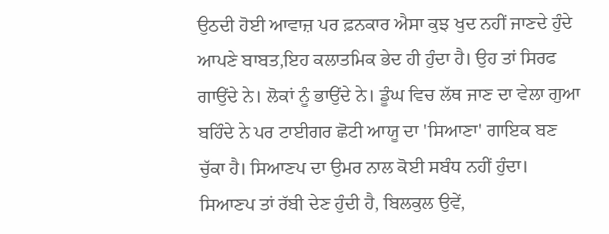ਉਠਦੀ ਹੋਈ ਆਵਾਜ਼ ਪਰ ਫ਼ਨਕਾਰ ਐਸਾ ਕੁਝ ਖੁਦ ਨਹੀਂ ਜਾਣਦੇ ਹੁੰਦੇ ਆਪਣੇ ਬਾਬਤ,ਇਹ ਕਲਾਤਮਿਕ ਭੇਦ ਹੀ ਹੁੰਦਾ ਹੈ। ਉਹ ਤਾਂ ਸਿਰਫ ਗਾਉਂਦੇ ਨੇ। ਲੋਕਾਂ ਨੂੰ ਭਾਉਂਦੇ ਨੇ। ਡੂੰਘ ਵਿਚ ਲੱਥ ਜਾਣ ਦਾ ਵੇਲਾ ਗੁਆ ਬਹਿੰਦੇ ਨੇ ਪਰ ਟਾਈਗਰ ਛੋਟੀ ਆਯੂ ਦਾ 'ਸਿਆਣਾ' ਗਾਇਕ ਬਣ ਚੁੱਕਾ ਹੈ। ਸਿਆਣਪ ਦਾ ਉਮਰ ਨਾਲ ਕੋਈ ਸਬੰਧ ਨਹੀਂ ਹੁੰਦਾ। ਸਿਆਣਪ ਤਾਂ ਰੱਬੀ ਦੇਣ ਹੁੰਦੀ ਹੈ, ਬਿਲਕੁਲ ਉਵੇਂ,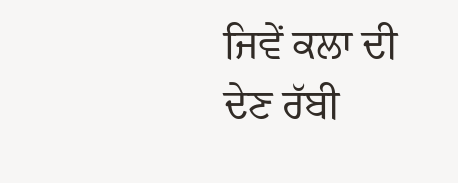ਜਿਵੇਂ ਕਲਾ ਦੀ ਦੇਣ ਰੱਬੀ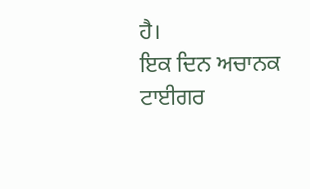ਹੈ।
ਇਕ ਦਿਨ ਅਚਾਨਕ ਟਾਈਗਰ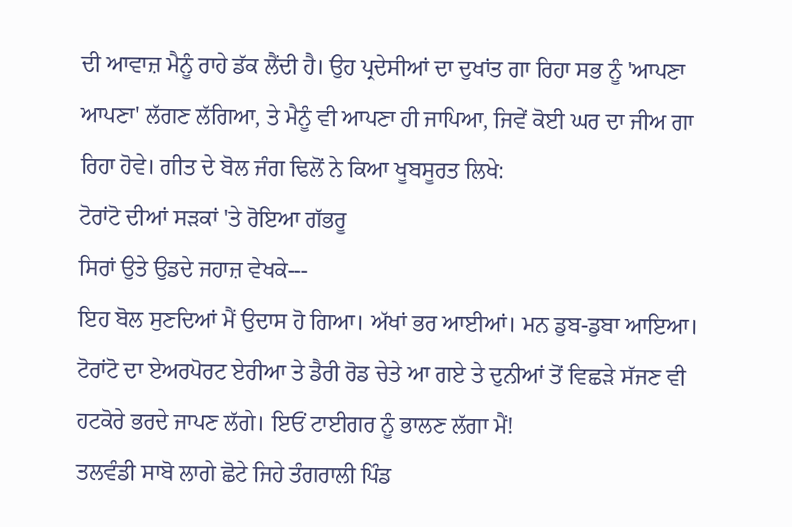ਦੀ ਆਵਾਜ਼ ਮੈਨੂੰ ਰਾਹੇ ਡੱਕ ਲੈਂਦੀ ਹੈ। ਉਹ ਪ੍ਰਦੇਸੀਆਂ ਦਾ ਦੁਖਾਂਤ ਗਾ ਰਿਹਾ ਸਭ ਨੂੰ 'ਆਪਣਾ ਆਪਣਾ' ਲੱਗਣ ਲੱਗਿਆ, ਤੇ ਮੈਨੂੰ ਵੀ ਆਪਣਾ ਹੀ ਜਾਪਿਆ, ਜਿਵੇਂ ਕੋਈ ਘਰ ਦਾ ਜੀਅ ਗਾ ਰਿਹਾ ਹੋਵੇ। ਗੀਤ ਦੇ ਬੋਲ ਜੰਗ ਢਿਲੋਂ ਨੇ ਕਿਆ ਖੂਬਸੂਰਤ ਲਿਖੇ:
ਟੋਰਾਂਟੋ ਦੀਆਂ ਸੜਕਾਂ 'ਤੇ ਰੋਇਆ ਗੱਭਰੂ
ਸਿਰਾਂ ਉਤੇ ਉਡਦੇ ਜਹਾਜ਼ ਵੇਖਕੇ---
ਇਹ ਬੋਲ ਸੁਣਦਿਆਂ ਮੈਂ ਉਦਾਸ ਹੋ ਗਿਆ। ਅੱਖਾਂ ਭਰ ਆਈਆਂ। ਮਨ ਡੁਬ-ਡੁਬਾ ਆਇਆ। ਟੋਰਾਂਟੋ ਦਾ ਏਅਰਪੋਰਟ ਏਰੀਆ ਤੇ ਡੈਰੀ ਰੋਡ ਚੇਤੇ ਆ ਗਏ ਤੇ ਦੁਨੀਆਂ ਤੋਂ ਵਿਛੜੇ ਸੱਜਣ ਵੀ ਹਟਕੋਰੇ ਭਰਦੇ ਜਾਪਣ ਲੱਗੇ। ਇਓਂ ਟਾਈਗਰ ਨੂੰ ਭਾਲਣ ਲੱਗਾ ਮੈਂ!
ਤਲਵੰਡੀ ਸਾਬੋ ਲਾਗੇ ਛੋਟੇ ਜਿਹੇ ਤੰਗਰਾਲੀ ਪਿੰਡ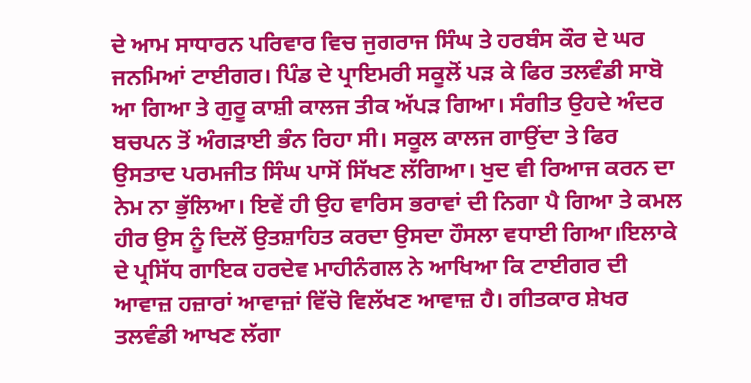ਦੇ ਆਮ ਸਾਧਾਰਨ ਪਰਿਵਾਰ ਵਿਚ ਜੁਗਰਾਜ ਸਿੰਘ ਤੇ ਹਰਬੰਸ ਕੌਰ ਦੇ ਘਰ ਜਨਮਿਆਂ ਟਾਈਗਰ। ਪਿੰਡ ਦੇ ਪ੍ਰਾਇਮਰੀ ਸਕੂਲੋਂ ਪੜ ਕੇ ਫਿਰ ਤਲਵੰਡੀ ਸਾਬੋ ਆ ਗਿਆ ਤੇ ਗੁਰੂ ਕਾਸ਼ੀ ਕਾਲਜ ਤੀਕ ਅੱਪੜ ਗਿਆ। ਸੰਗੀਤ ਉਹਦੇ ਅੰਦਰ ਬਚਪਨ ਤੋਂ ਅੰਗੜਾਈ ਭੰਨ ਰਿਹਾ ਸੀ। ਸਕੂਲ ਕਾਲਜ ਗਾਉਂਦਾ ਤੇ ਫਿਰ ਉਸਤਾਦ ਪਰਮਜੀਤ ਸਿੰਘ ਪਾਸੋਂ ਸਿੱਖਣ ਲੱਗਿਆ। ਖੁਦ ਵੀ ਰਿਆਜ ਕਰਨ ਦਾ ਨੇਮ ਨਾ ਭੁੱਲਿਆ। ਇਵੇਂ ਹੀ ਉਹ ਵਾਰਿਸ ਭਰਾਵਾਂ ਦੀ ਨਿਗਾ ਪੈ ਗਿਆ ਤੇ ਕਮਲ ਹੀਰ ਉਸ ਨੂੰ ਦਿਲੋਂ ਉਤਸ਼ਾਹਿਤ ਕਰਦਾ ਉਸਦਾ ਹੌਸਲਾ ਵਧਾਈ ਗਿਆ।ਇਲਾਕੇ ਦੇ ਪ੍ਰਸਿੱਧ ਗਾਇਕ ਹਰਦੇਵ ਮਾਹੀਨੰਗਲ ਨੇ ਆਖਿਆ ਕਿ ਟਾਈਗਰ ਦੀ ਆਵਾਜ਼ ਹਜ਼ਾਰਾਂ ਆਵਾਜ਼ਾਂ ਵਿੱਚੋ ਵਿਲੱਖਣ ਆਵਾਜ਼ ਹੈ। ਗੀਤਕਾਰ ਸ਼ੇਖਰ ਤਲਵੰਡੀ ਆਖਣ ਲੱਗਾ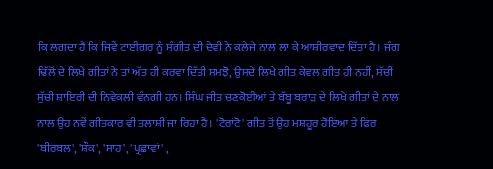ਕਿ ਲਗਦਾ ਹੈ ਕਿ ਜਿਵੇਂ ਟਾਈਗਰ ਨੂੰ ਸੰਗੀਤ ਦੀ ਦੇਵੀ ਨੇ ਕਲੇਜੇ ਨਾਲ ਲਾ ਕੇ ਆਸ਼ੀਰਵਾਦ ਦਿੱਤਾ ਹੈ। ਜੰਗ ਢਿੱਲੋਂ ਦੇ ਲਿਖੇ ਗੀਤਾਂ ਨੇ ਤਾਂ ਅੱਤ ਹੀ ਕਰਵਾ ਦਿੱਤੀ ਸਮਝੋ, ਉਸਦੇ ਲਿਖੇ ਗੀਤ ਕੇਵਲ ਗੀਤ ਹੀ ਨਹੀਂ, ਸੱਚੀ ਸੁੱਚੀ ਸ਼ਾਇਰੀ ਦੀ ਨਿਵੇਕਲੀ ਵੰਨਗੀ ਹਨ। ਸਿੰਘ ਜੀਤ ਚਣਕੋਈਆਂ ਤੇ ਬੱਬੂ ਬਰਾੜ ਦੇ ਲਿਖੇ ਗੀਤਾਂ ਦੇ ਨਾਲ ਨਾਲ ਉਹ ਨਵੇਂ ਗੀਤਕਾਰ ਵੀ ਤਲਾਸ਼ੀ ਜਾ ਰਿਹਾ ਹੈ। 'ਟੋਰਾਂਟੋ' ਗੀਤ ਤੋਂ ਉਹ ਮਸ਼ਹੂਰ ਹੋਇਆ ਤੇ ਫਿਰ 'ਬੀਰਬਲ', 'ਸ਼ੌਕ', 'ਸਾਹ', 'ਪ੍ਰਛਾਵਾਂ' ,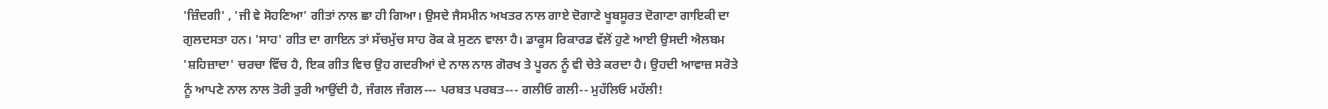'ਜ਼ਿੰਦਗੀ' , 'ਜੀ ਵੇ ਸੋਹਣਿਆ' ਗੀਤਾਂ ਨਾਲ ਛਾ ਹੀ ਗਿਆ। ਉਸਦੇ ਜੈਸਮੀਨ ਅਖਤਰ ਨਾਲ ਗਾਏ ਦੋਗਾਣੇ ਖੂਬਸੂਰਤ ਦੋਗਾਣਾ ਗਾਇਕੀ ਦਾ ਗੁਲਦਸਤਾ ਹਨ। 'ਸਾਹ' ਗੀਤ ਦਾ ਗਾਇਨ ਤਾਂ ਸੱਚਮੁੱਚ ਸਾਹ ਰੋਕ ਕੇ ਸੁਣਨ ਵਾਲਾ ਹੈ। ਡਾਕੂਸ ਰਿਕਾਰਡ ਵੱਲੋਂ ਹੁਣੇ ਆਈ ਉਸਦੀ ਐਲਬਮ 'ਸ਼ਹਿਜ਼ਾਦਾ' ਚਰਚਾ ਵਿੱਚ ਹੈ, ਇਕ ਗੀਤ ਵਿਚ ਉਹ ਗਦਰੀਆਂ ਦੇ ਨਾਲ ਨਾਲ ਗੋਰਖ ਤੇ ਪੂਰਨ ਨੂੰ ਵੀ ਚੇਤੇ ਕਰਦਾ ਹੈ। ਉਹਦੀ ਆਵਾਜ਼ ਸਰੋਤੇ ਨੂੰ ਆਪਣੇ ਨਾਲ ਨਾਲ ਤੋਰੀ ਤੁਰੀ ਆਉਂਦੀ ਹੈ, ਜੰਗਲ ਜੰਗਲ--- ਪਰਬਤ ਪਰਬਤ--- ਗਲੀਓ ਗਲੀ-- ਮੁਹੱਲਿਓ ਮਹੱਲੀ!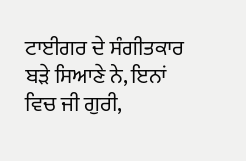ਟਾਈਗਰ ਦੇ ਸੰਗੀਤਕਾਰ ਬੜੇ ਸਿਆਣੇ ਨੇ, ਇਨਾਂ ਵਿਚ ਜੀ ਗੁਰੀ,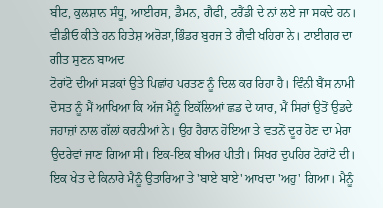ਬੀਟ, ਕੁਲਸ਼ਾਨ ਸੰਧੂ, ਆਈਰਸ, ਡੈਮਨ, ਗੈਫੀ, ਟਰੈਂਡੀ ਦੇ ਨਾਂ ਲਏ ਜਾ ਸਕਦੇ ਹਨ। ਵੀਡੀਓ ਕੀਤੇ ਹਨ ਹਿਤੇਸ਼ ਅਰੋੜਾ,ਭਿੰਡਰ ਬੁਰਜ ਤੇ ਗੈਵੀ ਖਹਿਰਾ ਨੇ। ਟਾਈਗਰ ਦਾ ਗੀਤ ਸੁਣਨ ਬਾਅਦ
ਟੋਰਾਂਟੋ ਦੀਆਂ ਸੜਕਾਂ ਉਤੇ ਪਿਛਾਂਹ ਪਰਤਣ ਨੂੰ ਦਿਲ ਕਰ ਰਿਹਾ ਹੈ। ਵਿੰਨੀ ਬੈਂਸ ਨਾਮੀ ਦੋਸਤ ਨੂੰ ਮੈਂ ਆਖਿਆ ਕਿ ਅੱਜ ਮੈਨੂੰ ਇਕੱਲਿਆਂ ਛਡ ਦੇ ਯਾਰ, ਮੈਂ ਸਿਰਾਂ ਉਤੋਂ ਉਡਦੇ ਜਹਾਜ਼ਾਂ ਨਾਲ ਗੱਲਾਂ ਕਰਨੀਆਂ ਨੇ। ਉਹ ਹੈਰਾਨ ਹੋਇਆ ਤੇ ਵਤਨੋਂ ਦੂਰ ਹੋਣ ਦਾ ਮੇਰਾ ਉਦਰੇਵਾਂ ਜਾਣ ਗਿਆ ਸੀ। ਇਕ-ਇਕ ਬੀਅਰ ਪੀਤੀ। ਸਿਖਰ ਦੁਪਹਿਰ ਟੋਰਾਂਟੋ ਦੀ। ਇਕ ਖੇਤ ਦੇ ਕਿਨਾਰੇ ਮੈਨੂੰ ਉਤਾਰਿਆ ਤੇ 'ਬਾਏ ਬਾਏ' ਆਖਦਾ 'ਅਹੁ' ਗਿਆ। ਮੈਨੂੰ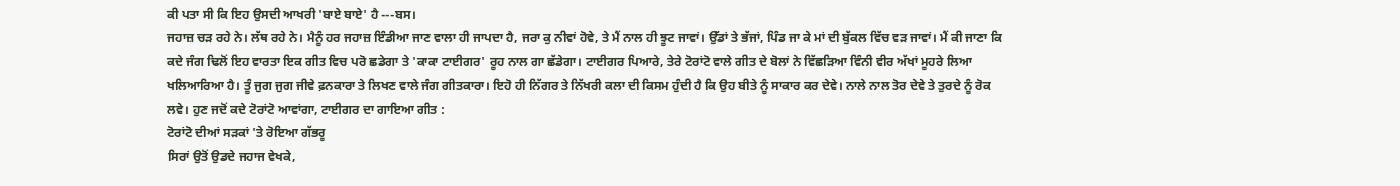ਕੀ ਪਤਾ ਸੀ ਕਿ ਇਹ ਉਸਦੀ ਆਖਰੀ 'ਬਾਏ ਬਾਏ' ਹੈ ---ਬਸ।
ਜਹਾਜ਼ ਚੜ ਰਹੇ ਨੇ। ਲੱਥ ਰਹੇ ਨੇ। ਮੈਨੂੰ ਹਰ ਜਹਾਜ਼ ਇੰਡੀਆ ਜਾਣ ਵਾਲਾ ਹੀ ਜਾਪਦਾ ਹੈ, ਜਰਾ ਕੁ ਨੀਵਾਂ ਹੋਵੇ, ਤੇ ਮੈਂ ਨਾਲ ਹੀ ਝੂਟ ਜਾਵਾਂ। ਉੱਡਾਂ ਤੇ ਭੱਜਾਂ, ਪਿੰਡ ਜਾ ਕੇ ਮਾਂ ਦੀ ਬੁੱਕਲ ਵਿੱਚ ਵੜ ਜਾਵਾਂ। ਮੈਂ ਕੀ ਜਾਣਾ ਕਿ ਕਦੇ ਜੰਗ ਢਿਲੋਂ ਇਹ ਵਾਰਤਾ ਇਕ ਗੀਤ ਵਿਚ ਪਰੋ ਛਡੇਗਾ ਤੇ 'ਕਾਕਾ ਟਾਈਗਰ' ਰੂਹ ਨਾਲ ਗਾ ਛੱਡੇਗਾ। ਟਾਈਗਰ ਪਿਆਰੇ, ਤੇਰੇ ਟੋਰਾਂਟੋ ਵਾਲੇ ਗੀਤ ਦੇ ਬੋਲਾਂ ਨੇ ਵਿੱਛੜਿਆ ਵਿੰਨੀ ਵੀਰ ਅੱਖਾਂ ਮੂਹਰੇ ਲਿਆ ਖਲਿਆਰਿਆ ਹੈ। ਤੂੰ ਜੁਗ ਜੁਗ ਜੀਵੇ ਫ਼ਨਕਾਰਾ ਤੇ ਲਿਖਣ ਵਾਲੇ ਜੰਗ ਗੀਤਕਾਰਾ। ਇਹੋ ਹੀ ਨਿੱਗਰ ਤੇ ਨਿੱਖਰੀ ਕਲਾ ਦੀ ਕਿਸਮ ਹੁੰਦੀ ਹੈ ਕਿ ਉਹ ਬੀਤੇ ਨੂੰ ਸਾਕਾਰ ਕਰ ਦੇਵੇ। ਨਾਲੇ ਨਾਲ ਤੋਰ ਦੇਵੇ ਤੇ ਤੁਰਦੇ ਨੂੰ ਰੋਕ ਲਵੇ। ਹੁਣ ਜਦੋਂ ਕਦੇ ਟੋਰਾਂਟੋ ਆਵਾਂਗਾ, ਟਾਈਗਰ ਦਾ ਗਾਇਆ ਗੀਤ :
ਟੋਰਾਂਟੋ ਦੀਆਂ ਸੜਕਾਂ 'ਤੇ ਰੋਇਆ ਗੱਭਰੂ
ਸਿਰਾਂ ਉਤੋਂ ਉਡਦੇ ਜਹਾਜ ਵੇਖਕੇ,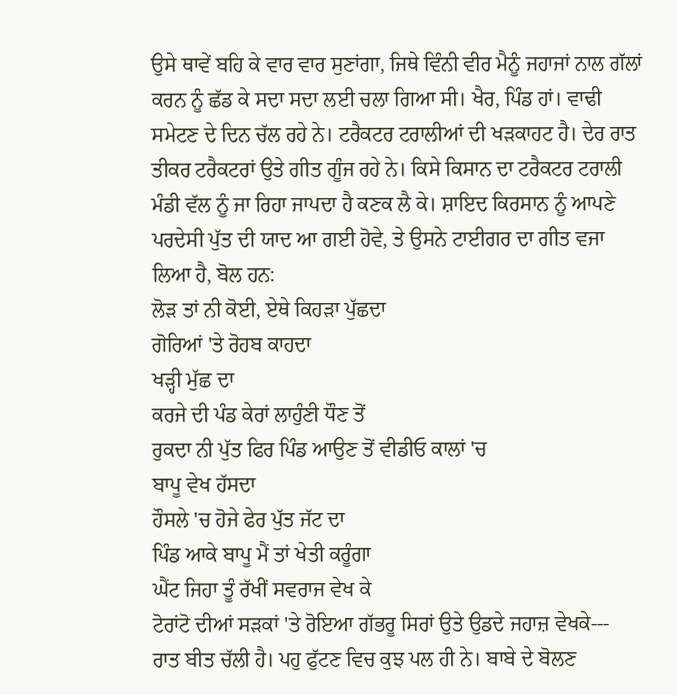ਉਸੇ ਥਾਵੇਂ ਬਹਿ ਕੇ ਵਾਰ ਵਾਰ ਸੁਣਾਂਗਾ, ਜਿਥੇ ਵਿੰਨੀ ਵੀਰ ਮੈਨੂੰ ਜਹਾਜਾਂ ਨਾਲ ਗੱਲਾਂ ਕਰਨ ਨੂੰ ਛੱਡ ਕੇ ਸਦਾ ਸਦਾ ਲਈ ਚਲਾ ਗਿਆ ਸੀ। ਖੈਰ, ਪਿੰਡ ਹਾਂ। ਵਾਢੀ ਸਮੇਟਣ ਦੇ ਦਿਨ ਚੱਲ ਰਹੇ ਨੇ। ਟਰੈਕਟਰ ਟਰਾਲੀਆਂ ਦੀ ਖੜਕਾਹਟ ਹੈ। ਦੇਰ ਰਾਤ ਤੀਕਰ ਟਰੈਕਟਰਾਂ ਉਤੇ ਗੀਤ ਗੂੰਜ ਰਹੇ ਨੇ। ਕਿਸੇ ਕਿਸਾਨ ਦਾ ਟਰੈਕਟਰ ਟਰਾਲੀ ਮੰਡੀ ਵੱਲ ਨੂੰ ਜਾ ਰਿਹਾ ਜਾਪਦਾ ਹੈ ਕਣਕ ਲੈ ਕੇ। ਸ਼ਾਇਦ ਕਿਰਸਾਨ ਨੂੰ ਆਪਣੇ ਪਰਦੇਸੀ ਪੁੱਤ ਦੀ ਯਾਦ ਆ ਗਈ ਹੋਵੇ, ਤੇ ਉਸਨੇ ਟਾਈਗਰ ਦਾ ਗੀਤ ਵਜਾ ਲਿਆ ਹੈ, ਬੋਲ ਹਨ:
ਲੋੜ ਤਾਂ ਨੀ ਕੋਈ, ਏਥੇ ਕਿਹੜਾ ਪੁੱਛਦਾ
ਗੋਰਿਆਂ 'ਤੇ ਰੋਹਬ ਕਾਹਦਾ
ਖੜ੍ਹੀ ਮੁੱਛ ਦਾ
ਕਰਜੇ ਦੀ ਪੰਡ ਕੇਰਾਂ ਲਾਹੁੰਣੀ ਧੌਣ ਤੋਂ
ਰੁਕਦਾ ਨੀ ਪੁੱਤ ਫਿਰ ਪਿੰਡ ਆਉਣ ਤੋਂ ਵੀਡੀਓ ਕਾਲਾਂ 'ਚ
ਬਾਪੂ ਵੇਖ ਹੱਸਦਾ
ਹੌਸਲੇ 'ਚ ਹੋਜੇ ਫੇਰ ਪੁੱਤ ਜੱਟ ਦਾ
ਪਿੰਡ ਆਕੇ ਬਾਪੂ ਮੈਂ ਤਾਂ ਖੇਤੀ ਕਰੂੰਗਾ
ਘੈਂਟ ਜਿਹਾ ਤੂੰ ਰੱਖੀਂ ਸਵਰਾਜ ਵੇਖ ਕੇ
ਟੋਰਾਂਟੋ ਦੀਆਂ ਸੜਕਾਂ 'ਤੇ ਰੋਇਆ ਗੱਭਰੂ ਸਿਰਾਂ ਉਤੇ ਉਡਦੇ ਜਹਾਜ਼ ਵੇਖਕੇ---
ਰਾਤ ਬੀਤ ਚੱਲੀ ਹੈ। ਪਹੁ ਫੁੱਟਣ ਵਿਚ ਕੁਝ ਪਲ ਹੀ ਨੇ। ਬਾਬੇ ਦੇ ਬੋਲਣ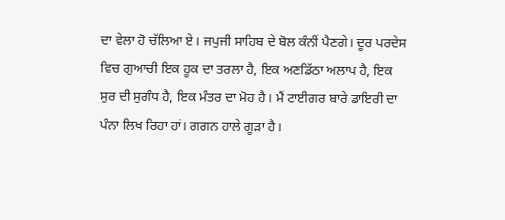ਦਾ ਵੇਲਾ ਹੋ ਚੱਲਿਆ ਏ। ਜਪੁਜੀ ਸਾਹਿਬ ਦੇ ਬੋਲ ਕੰਨੀਂ ਪੈਣਗੇ। ਦੂਰ ਪਰਦੇਸ ਵਿਚ ਗੁਆਚੀ ਇਕ ਹੂਕ ਦਾ ਤਰਲਾ ਹੈ, ਇਕ ਅਣਡਿੱਠਾ ਅਲਾਪ ਹੈ, ਇਕ ਸੁਰ ਦੀ ਸੁਗੰਧ ਹੈ, ਇਕ ਮੰਤਰ ਦਾ ਮੋਹ ਹੈ। ਮੈਂ ਟਾਈਗਰ ਬਾਰੇ ਡਾਇਰੀ ਦਾ ਪੰਨਾ ਲਿਖ ਰਿਹਾ ਹਾਂ। ਗਗਨ ਹਾਲੇ ਗੂੜਾ ਹੈ।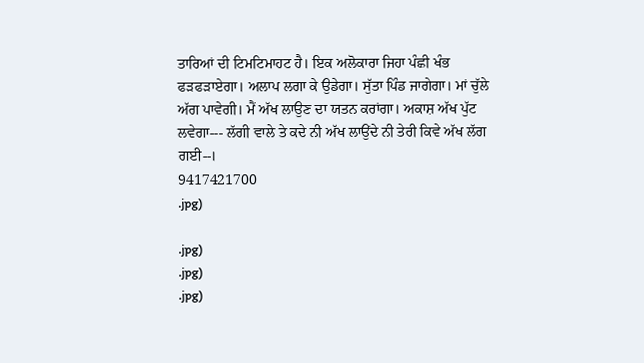ਤਾਰਿਆਂ ਦੀ ਟਿਮਟਿਮਾਹਟ ਹੈ। ਇਕ ਅਲੋਕਾਰਾ ਜਿਹਾ ਪੰਛੀ ਖੰਭ ਫੜਫੜਾਏਗਾ। ਅਲਾਪ ਲਗਾ ਕੇ ਉਡੇਗਾ। ਸੁੱਤਾ ਪਿੰਡ ਜਾਗੇਗਾ। ਮਾਂ ਚੁੱਲੇ ਅੱਗ ਪਾਵੇਗੀ। ਮੈਂ ਅੱਖ ਲਾਉਣ ਦਾ ਯਤਨ ਕਰਾਂਗਾ। ਅਕਾਸ਼ ਅੱਖ ਪੁੱਟ ਲਵੇਗਾ--- ਲੱਗੀ ਵਾਲੇ ਤੇ ਕਦੇ ਨੀ ਅੱਖ ਲਾਉਂਦੇ ਨੀ ਤੇਰੀ ਕਿਵੇ ਅੱਖ ਲੱਗ ਗਈ--।
9417421700
.jpg)

.jpg)
.jpg)
.jpg)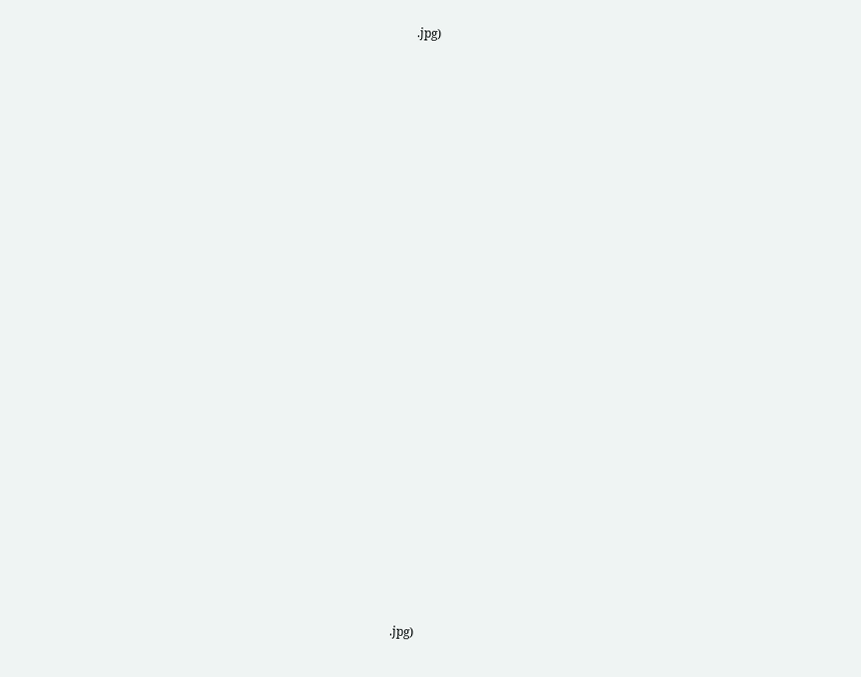.jpg)


























.jpg)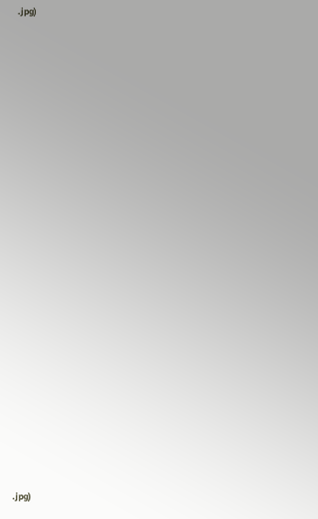.jpg)






















.jpg)